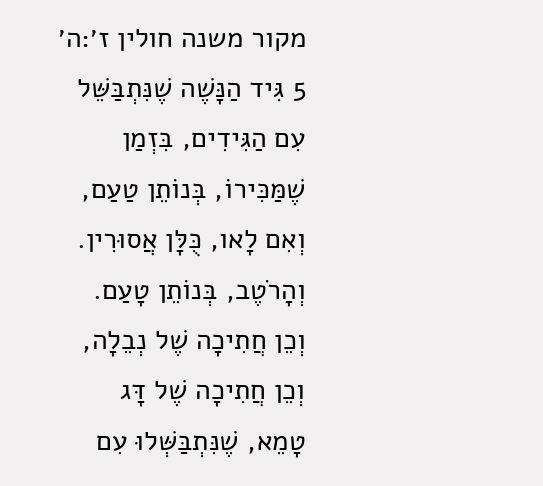מקור משנה חולין ז׳:ה׳
5 גִּיד הַנָּשֶׁה שֶׁנִּתְבַּשֵּׁל עִם הַגִּידִים, בִּזְמַן שֶׁמַּכִּירוֹ, בְּנוֹתֵן טַעַם, וְאִם לָאו, כֻּלָּן אֲסוּרִין. וְהָרֹטֶב, בְּנוֹתֵן טָעַם. וְכֵן חֲתִיכָה שֶׁל נְבֵלָה, וְכֵן חֲתִיכָה שֶׁל דָּג טָמֵא, שֶׁנִּתְבַּשְּׁלוּ עִם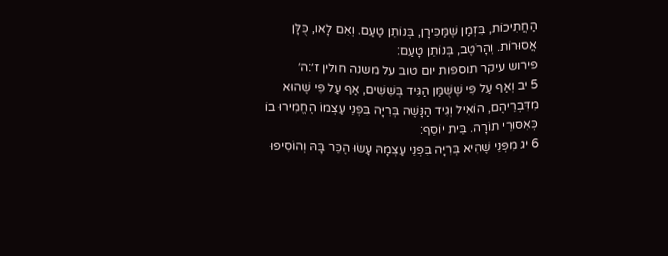הַחֲתִיכוֹת, בִּזְמַן שֶׁמַּכִּירָן, בְּנוֹתֵן טַעַם. וְאִם לָאו, כֻּלָּן אֲסוּרוֹת. וְהָרֹטֶב, בְּנוֹתֵן טָעַם:
פירוש עיקר תוספות יום טוב על משנה חולין ז׳:ה׳
5 יב וְאַף עַל פִּי שֶׁשֻּׁמַּן הַגִּיד בְּשִׁשִּׁים, אַף עַל פִּי שֶׁהוּא מִדִּבְרֵיהֶם, הוֹאִיל וְגִיד הַנָּשֶׁה בְּרִיָּה בִּפְנֵי עַצְמוֹ הֶחֱמִירוּ בוֹ כְּאִסּוּרֵי תוֹרָה. בֵּית יוֹסֵף:
6 יג מִפְּנֵי שֶׁהִיא בְּרִיָּה בִּפְנֵי עַצְמָהּ עָשׂוּ הֶכֵּר בָּהּ וְהוֹסִיפוּ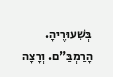בְּשִׁעוּרֶיהָ. הָרַמְבַּ"ם. וְרָצָה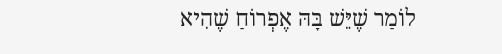לוֹמַר שֶׁיֵּשׁ בָּהּ אֶפְרוֹחַ שֶׁהִיא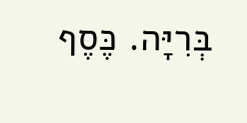בְּרִיָּה. כֶּסֶף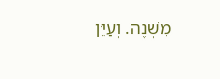מִשְׁנֶה. וְעַיֵּן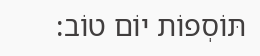תּוֹסְפוֹת יוֹם טוֹב: